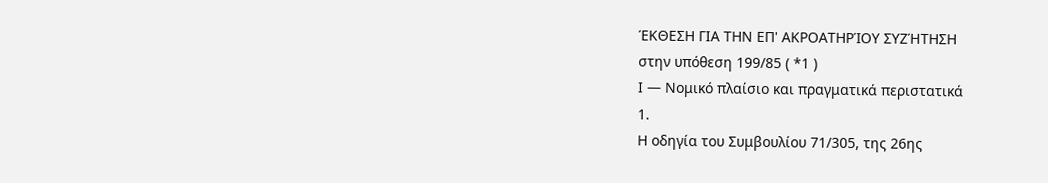ΈΚΘΕΣΗ ΓΙΑ ΤΗΝ ΕΠ' ΑΚΡΟΑΤΗΡΊΟΥ ΣΥΖΉΤΗΣΗ
στην υπόθεση 199/85 ( *1 )
Ι — Νομικό πλαίσιο και πραγματικά περιστατικά
1.
Η οδηγία του Συμβουλίου 71/305, της 26ης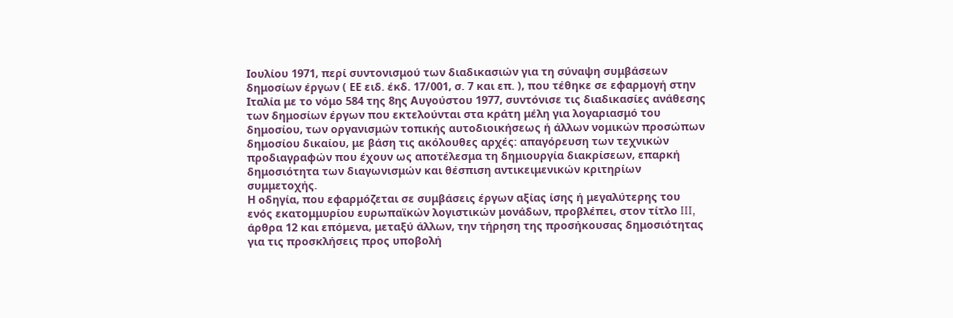Ιουλίου 1971, περί συντονισμού των διαδικασιών για τη σύναψη συμβάσεων δημοσίων έργων ( ΕΕ ειδ. έκδ. 17/001, σ. 7 και επ. ), που τέθηκε σε εφαρμογή στην Ιταλία με το νόμο 584 της 8ης Αυγούστου 1977, συντόνισε τις διαδικασίες ανάθεσης των δημοσίων έργων που εκτελούνται στα κράτη μέλη για λογαριασμό του δημοσίου, των οργανισμών τοπικής αυτοδιοικήσεως ή άλλων νομικών προσώπων δημοσίου δικαίου, με βάση τις ακόλουθες αρχές: απαγόρευση των τεχνικών προδιαγραφών που έχουν ως αποτέλεσμα τη δημιουργία διακρίσεων, επαρκή δημοσιότητα των διαγωνισμών και θέσπιση αντικειμενικών κριτηρίων συμμετοχής.
Η οδηγία, που εφαρμόζεται σε συμβάσεις έργων αξίας ίσης ή μεγαλύτερης του ενός εκατομμυρίου ευρωπαϊκών λογιστικών μονάδων, προβλέπει, στον τίτλο III, άρθρα 12 και επόμενα, μεταξύ άλλων, την τήρηση της προσήκουσας δημοσιότητας για τις προσκλήσεις προς υποβολή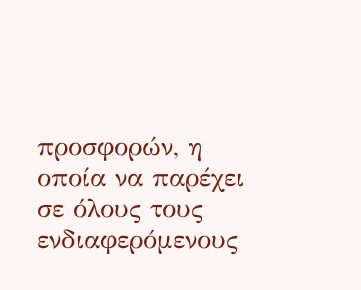προσφορών, η οποία να παρέχει σε όλους τους ενδιαφερόμενους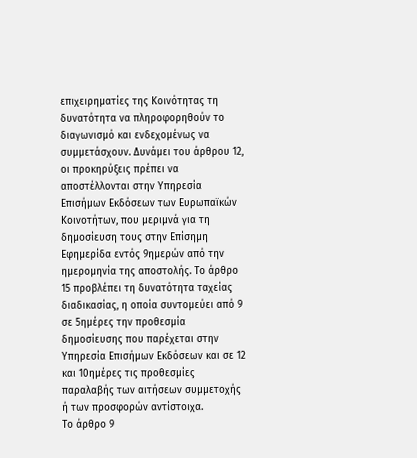επιχειρηματίες της Κοινότητας τη δυνατότητα να πληροφορηθούν το διαγωνισμό και ενδεχομένως να συμμετάσχουν. Δυνάμει του άρθρου 12, οι προκηρύξεις πρέπει να αποστέλλονται στην Υπηρεσία Επισήμων Εκδόσεων των Ευρωπαϊκών Κοινοτήτων, που μεριμνά για τη δημοσίευση τους στην Επίσημη Εφημερίδα εντός 9ημερών από την ημερομηνία της αποστολής. Το άρθρο 15 προβλέπει τη δυνατότητα ταχείας διαδικασίας, η οποία συντομεύει από 9 σε 5ημέρες την προθεσμία δημοσίευσης που παρέχεται στην Υπηρεσία Επισήμων Εκδόσεων και σε 12 και 10ημέρες τις προθεσμίες παραλαβής των αιτήσεων συμμετοχής ή των προσφορών αντίστοιχα.
Το άρθρο 9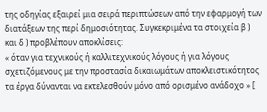της οδηγίας εξαιρεί μια σειρά περιπτώσεων από την εφαρμογή των διατάξεων της περί δημοσιότητας. Συγκεκριμένα τα στοιχεία β ) και δ ) προβλέπουν αποκλίσεις:
« όταν για τεχνικούς ή καλλιτεχνικούς λόγους ή για λόγους σχετιζόμενους με την προστασία δικαιωμάτων αποκλειστικότητος τα έργα δύνανται να εκτελεσθούν μόνο από ορισμένο ανάδοχο » [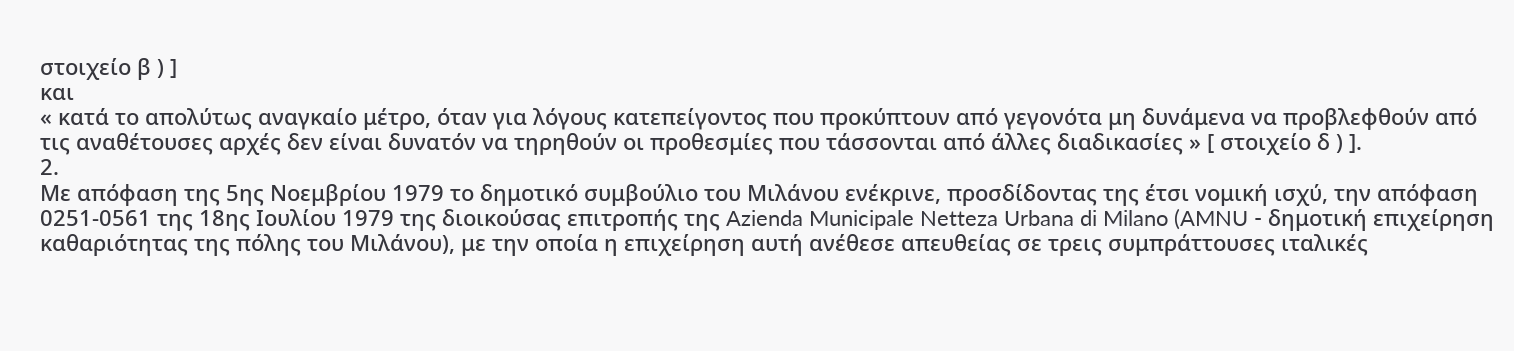στοιχείο β ) ]
και
« κατά το απολύτως αναγκαίο μέτρο, όταν για λόγους κατεπείγοντος που προκύπτουν από γεγονότα μη δυνάμενα να προβλεφθούν από τις αναθέτουσες αρχές δεν είναι δυνατόν να τηρηθούν οι προθεσμίες που τάσσονται από άλλες διαδικασίες » [ στοιχείο δ ) ].
2.
Με απόφαση της 5ης Νοεμβρίου 1979 το δημοτικό συμβούλιο του Μιλάνου ενέκρινε, προσδίδοντας της έτσι νομική ισχύ, την απόφαση 0251-0561 της 18ης Ιουλίου 1979 της διοικούσας επιτροπής της Azienda Municipale Netteza Urbana di Milano (AMNU - δημοτική επιχείρηση καθαριότητας της πόλης του Μιλάνου), με την οποία η επιχείρηση αυτή ανέθεσε απευθείας σε τρεις συμπράττουσες ιταλικές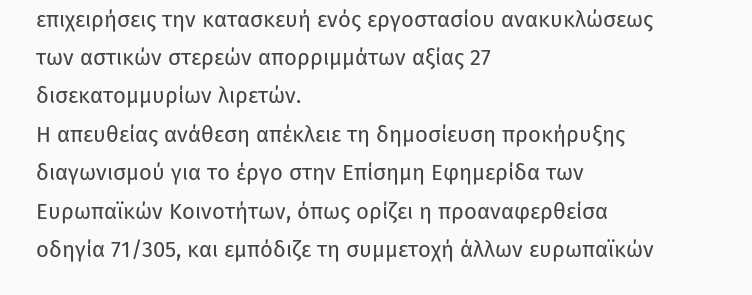επιχειρήσεις την κατασκευή ενός εργοστασίου ανακυκλώσεως των αστικών στερεών απορριμμάτων αξίας 27 δισεκατομμυρίων λιρετών.
Η απευθείας ανάθεση απέκλειε τη δημοσίευση προκήρυξης διαγωνισμού για το έργο στην Επίσημη Εφημερίδα των Ευρωπαϊκών Κοινοτήτων, όπως ορίζει η προαναφερθείσα οδηγία 71/305, και εμπόδιζε τη συμμετοχή άλλων ευρωπαϊκών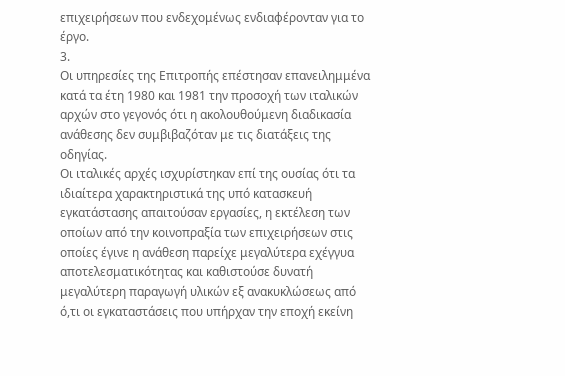επιχειρήσεων που ενδεχομένως ενδιαφέρονταν για το έργο.
3.
Οι υπηρεσίες της Επιτροπής επέστησαν επανειλημμένα κατά τα έτη 1980 και 1981 την προσοχή των ιταλικών αρχών στο γεγονός ότι η ακολουθούμενη διαδικασία ανάθεσης δεν συμβιβαζόταν με τις διατάξεις της οδηγίας.
Οι ιταλικές αρχές ισχυρίστηκαν επί της ουσίας ότι τα ιδιαίτερα χαρακτηριστικά της υπό κατασκευή εγκατάστασης απαιτούσαν εργασίες, η εκτέλεση των οποίων από την κοινοπραξία των επιχειρήσεων στις οποίες έγινε η ανάθεση παρείχε μεγαλύτερα εχέγγυα αποτελεσματικότητας και καθιστούσε δυνατή μεγαλύτερη παραγωγή υλικών εξ ανακυκλώσεως από ό,τι οι εγκαταστάσεις που υπήρχαν την εποχή εκείνη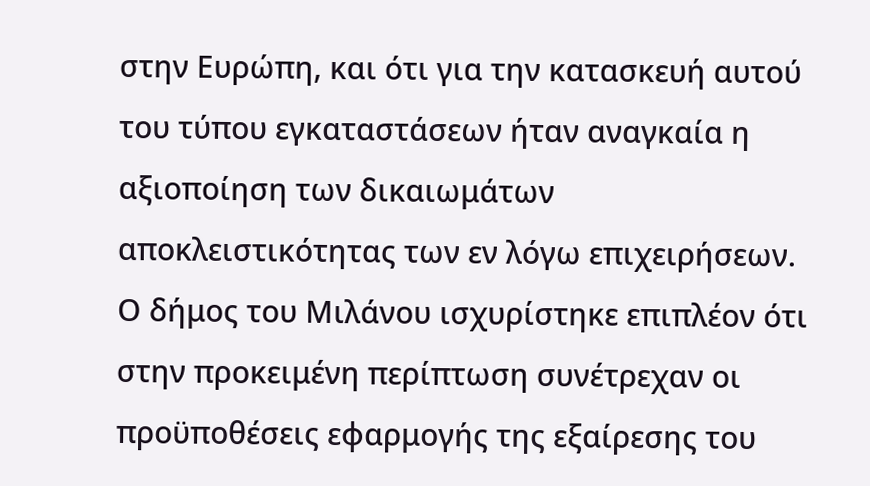στην Ευρώπη, και ότι για την κατασκευή αυτού του τύπου εγκαταστάσεων ήταν αναγκαία η αξιοποίηση των δικαιωμάτων αποκλειστικότητας των εν λόγω επιχειρήσεων. Ο δήμος του Μιλάνου ισχυρίστηκε επιπλέον ότι στην προκειμένη περίπτωση συνέτρεχαν οι προϋποθέσεις εφαρμογής της εξαίρεσης του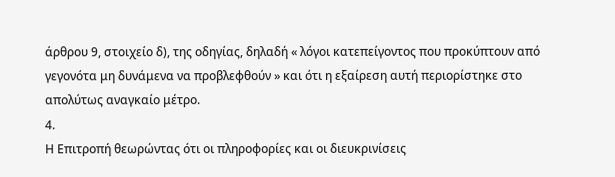άρθρου 9, στοιχείο δ), της οδηγίας, δηλαδή « λόγοι κατεπείγοντος που προκύπτουν από γεγονότα μη δυνάμενα να προβλεφθούν » και ότι η εξαίρεση αυτή περιορίστηκε στο απολύτως αναγκαίο μέτρο.
4.
Η Επιτροπή θεωρώντας ότι οι πληροφορίες και οι διευκρινίσεις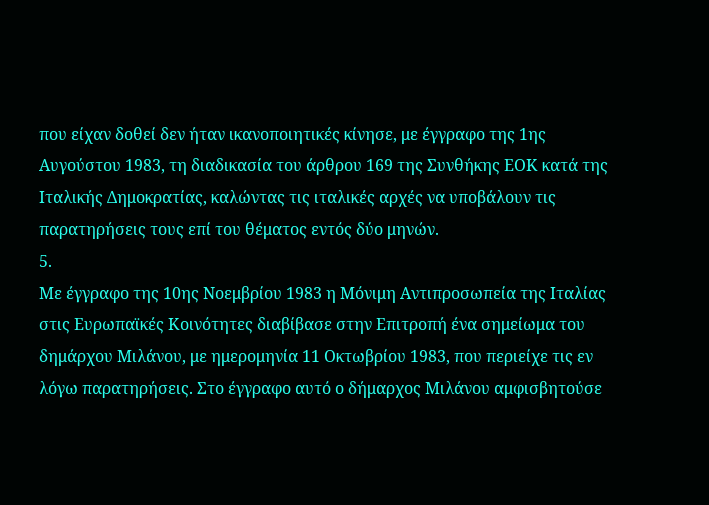που είχαν δοθεί δεν ήταν ικανοποιητικές κίνησε, με έγγραφο της 1ης Αυγούστου 1983, τη διαδικασία του άρθρου 169 της Συνθήκης ΕΟΚ κατά της Ιταλικής Δημοκρατίας, καλώντας τις ιταλικές αρχές να υποβάλουν τις παρατηρήσεις τους επί του θέματος εντός δύο μηνών.
5.
Με έγγραφο της 10ης Νοεμβρίου 1983 η Μόνιμη Αντιπροσωπεία της Ιταλίας στις Ευρωπαϊκές Κοινότητες διαβίβασε στην Επιτροπή ένα σημείωμα του δημάρχου Μιλάνου, με ημερομηνία 11 Οκτωβρίου 1983, που περιείχε τις εν λόγω παρατηρήσεις. Στο έγγραφο αυτό ο δήμαρχος Μιλάνου αμφισβητούσε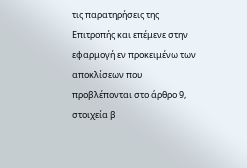τις παρατηρήσεις της Επιτροπής και επέμενε στην εφαρμογή εν προκειμένω των αποκλίσεων που προβλέπονται στο άρθρο 9, στοιχεία β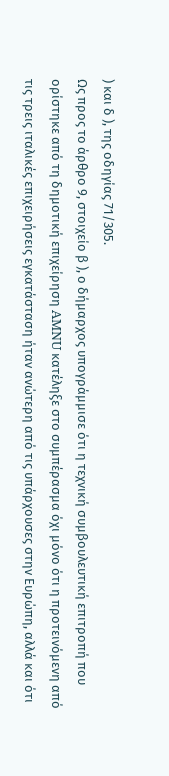) και δ ), της οδηγίας 71/305.
Ως προς το άρθρο 9, στοιχείο β ), ο δήμαρχος υπογράμμισε ότι η τεχνική συμβουλευτική επιτροπή που ορίστηκε από τη δημοτική επιχείρηση AMNU κατέληξε στο συμπέρασμα όχι μόνο ότι η προτεινόμενη από τις τρεις ιταλικές επιχειρήσεις εγκατάσταση ήταν ανώτερη από τις υπάρχουσες στην Ευρώπη, αλλά και ότι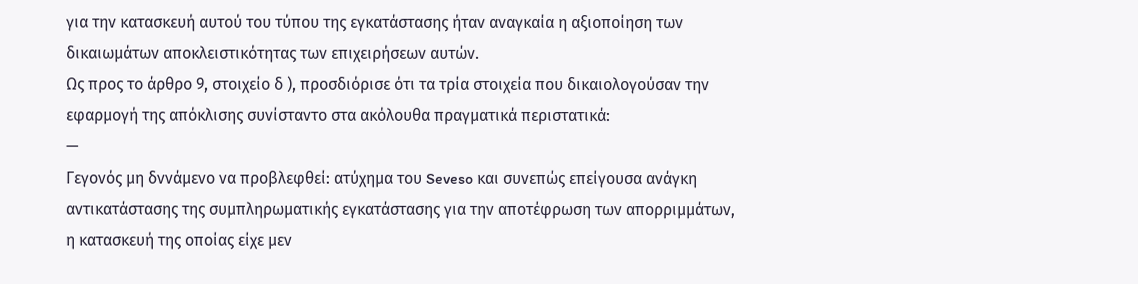για την κατασκευή αυτού του τύπου της εγκατάστασης ήταν αναγκαία η αξιοποίηση των δικαιωμάτων αποκλειστικότητας των επιχειρήσεων αυτών.
Ως προς το άρθρο 9, στοιχείο δ ), προσδιόρισε ότι τα τρία στοιχεία που δικαιολογούσαν την εφαρμογή της απόκλισης συνίσταντο στα ακόλουθα πραγματικά περιστατικά:
—
Γεγονός μη δννάμενο να προβλεφθεί: ατύχημα του Seveso και συνεπώς επείγουσα ανάγκη αντικατάστασης της συμπληρωματικής εγκατάστασης για την αποτέφρωση των απορριμμάτων, η κατασκευή της οποίας είχε μεν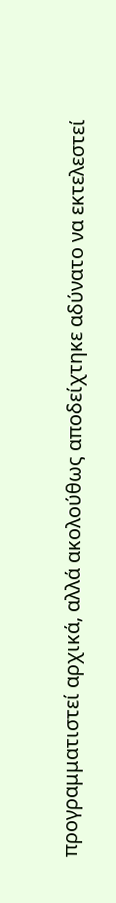προγραμματιστεί αρχικά, αλλά ακολούθως αποδείχτηκε αδύνατο να εκτελεστεί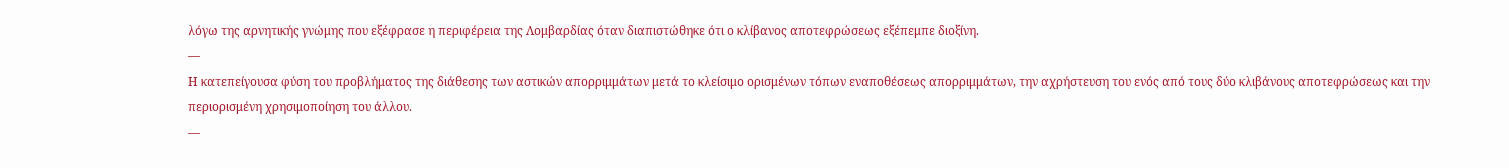λόγω της αρνητικής γνώμης που εξέφρασε η περιφέρεια της Λομβαρδίας όταν διαπιστώθηκε ότι ο κλίβανος αποτεφρώσεως εξέπεμπε διοξίνη.
—
Η κατεπείγουσα φύση του προβλήματος της διάθεσης των αστικών απορριμμάτων μετά το κλείσιμο ορισμένων τόπων εναποθέσεως απορριμμάτων, την αχρήστευση του ενός από τους δύο κλιβάνους αποτεφρώσεως και την περιορισμένη χρησιμοποίηση του άλλου.
—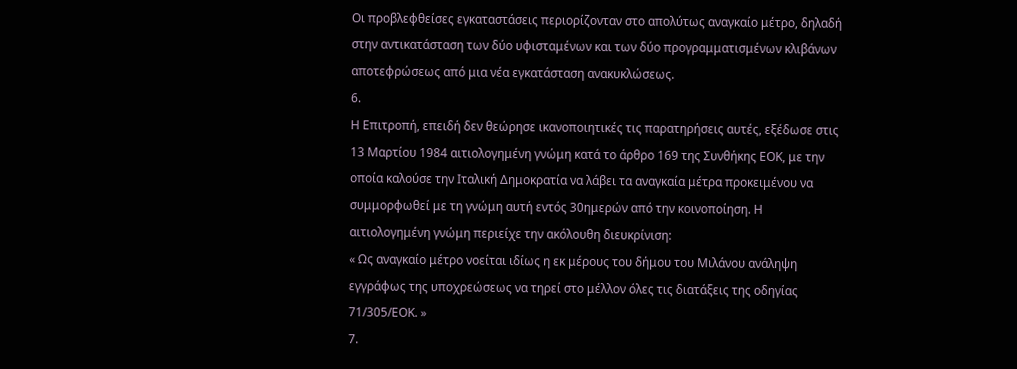Οι προβλεφθείσες εγκαταστάσεις περιορίζονταν στο απολύτως αναγκαίο μέτρο, δηλαδή στην αντικατάσταση των δύο υφισταμένων και των δύο προγραμματισμένων κλιβάνων αποτεφρώσεως από μια νέα εγκατάσταση ανακυκλώσεως.
6.
Η Επιτροπή, επειδή δεν θεώρησε ικανοποιητικές τις παρατηρήσεις αυτές, εξέδωσε στις 13 Μαρτίου 1984 αιτιολογημένη γνώμη κατά το άρθρο 169 της Συνθήκης ΕΟΚ, με την οποία καλούσε την Ιταλική Δημοκρατία να λάβει τα αναγκαία μέτρα προκειμένου να συμμορφωθεί με τη γνώμη αυτή εντός 30ημερών από την κοινοποίηση. Η αιτιολογημένη γνώμη περιείχε την ακόλουθη διευκρίνιση:
« Ως αναγκαίο μέτρο νοείται ιδίως η εκ μέρους του δήμου του Μιλάνου ανάληψη εγγράφως της υποχρεώσεως να τηρεί στο μέλλον όλες τις διατάξεις της οδηγίας 71/305/ΕΟΚ. »
7.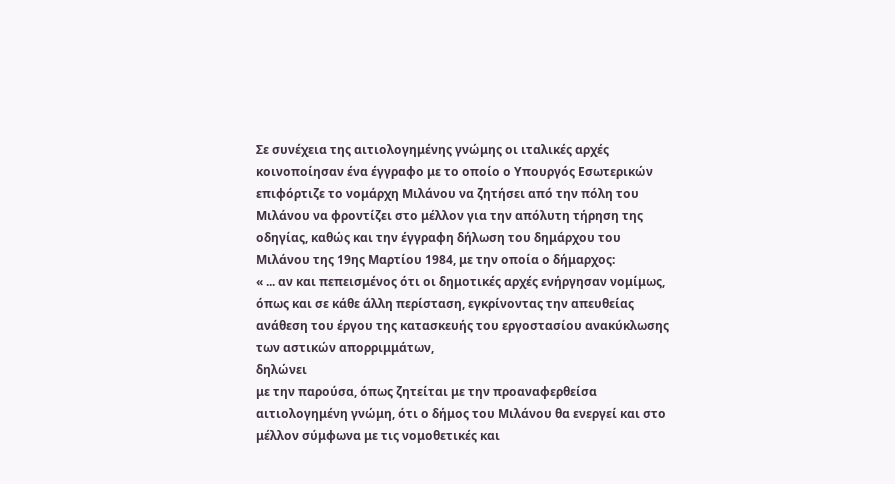Σε συνέχεια της αιτιολογημένης γνώμης οι ιταλικές αρχές κοινοποίησαν ένα έγγραφο με το οποίο ο Υπουργός Εσωτερικών επιφόρτιζε το νομάρχη Μιλάνου να ζητήσει από την πόλη του Μιλάνου να φροντίζει στο μέλλον για την απόλυτη τήρηση της οδηγίας, καθώς και την έγγραφη δήλωση του δημάρχου του Μιλάνου της 19ης Μαρτίου 1984, με την οποία ο δήμαρχος:
« ... αν και πεπεισμένος ότι οι δημοτικές αρχές ενήργησαν νομίμως, όπως και σε κάθε άλλη περίσταση, εγκρίνοντας την απευθείας ανάθεση του έργου της κατασκευής του εργοστασίου ανακύκλωσης των αστικών απορριμμάτων,
δηλώνει
με την παρούσα, όπως ζητείται με την προαναφερθείσα αιτιολογημένη γνώμη, ότι ο δήμος του Μιλάνου θα ενεργεί και στο μέλλον σύμφωνα με τις νομοθετικές και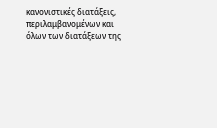κανονιστικές διατάξεις, περιλαμβανομένων και όλων των διατάξεων της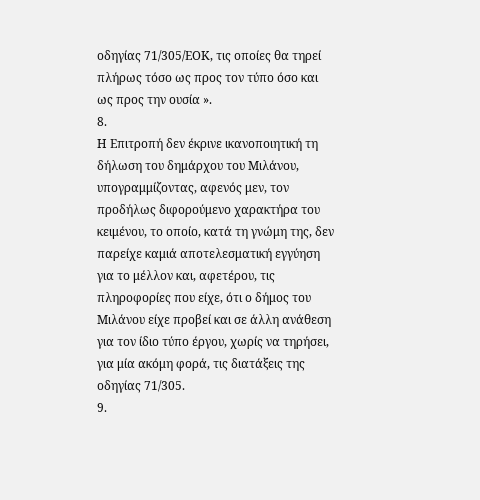οδηγίας 71/305/ΕΟΚ, τις οποίες θα τηρεί πλήρως τόσο ως προς τον τύπο όσο και ως προς την ουσία ».
8.
Η Επιτροπή δεν έκρινε ικανοποιητική τη δήλωση του δημάρχου του Μιλάνου, υπογραμμίζοντας, αφενός μεν, τον προδήλως διφορούμενο χαρακτήρα του κειμένου, το οποίο, κατά τη γνώμη της, δεν παρείχε καμιά αποτελεσματική εγγύηση για το μέλλον και, αφετέρου, τις πληροφορίες που είχε, ότι ο δήμος του Μιλάνου είχε προβεί και σε άλλη ανάθεση για τον ίδιο τύπο έργου, χωρίς να τηρήσει, για μία ακόμη φορά, τις διατάξεις της οδηγίας 71/305.
9.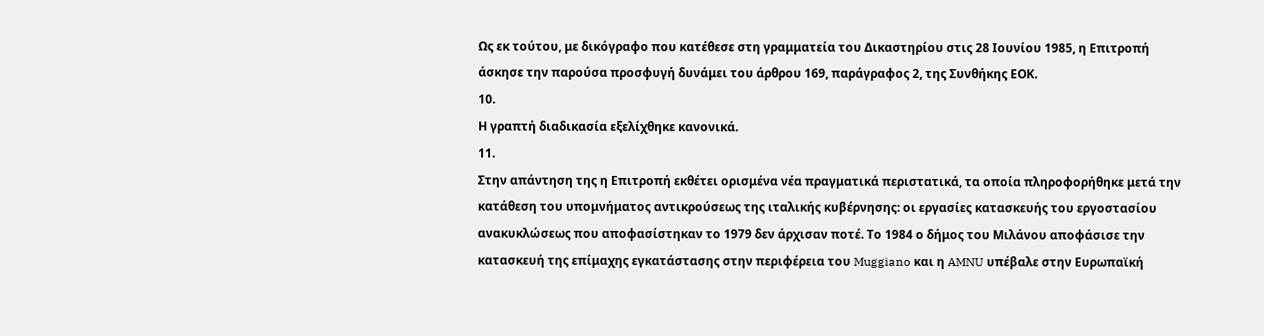Ως εκ τούτου, με δικόγραφο που κατέθεσε στη γραμματεία του Δικαστηρίου στις 28 Ιουνίου 1985, η Επιτροπή άσκησε την παρούσα προσφυγή δυνάμει του άρθρου 169, παράγραφος 2, της Συνθήκης ΕΟΚ.
10.
Η γραπτή διαδικασία εξελίχθηκε κανονικά.
11.
Στην απάντηση της η Επιτροπή εκθέτει ορισμένα νέα πραγματικά περιστατικά, τα οποία πληροφορήθηκε μετά την κατάθεση του υπομνήματος αντικρούσεως της ιταλικής κυβέρνησης: οι εργασίες κατασκευής του εργοστασίου ανακυκλώσεως που αποφασίστηκαν το 1979 δεν άρχισαν ποτέ. Το 1984 ο δήμος του Μιλάνου αποφάσισε την κατασκευή της επίμαχης εγκατάστασης στην περιφέρεια του Muggiano και η AMNU υπέβαλε στην Ευρωπαϊκή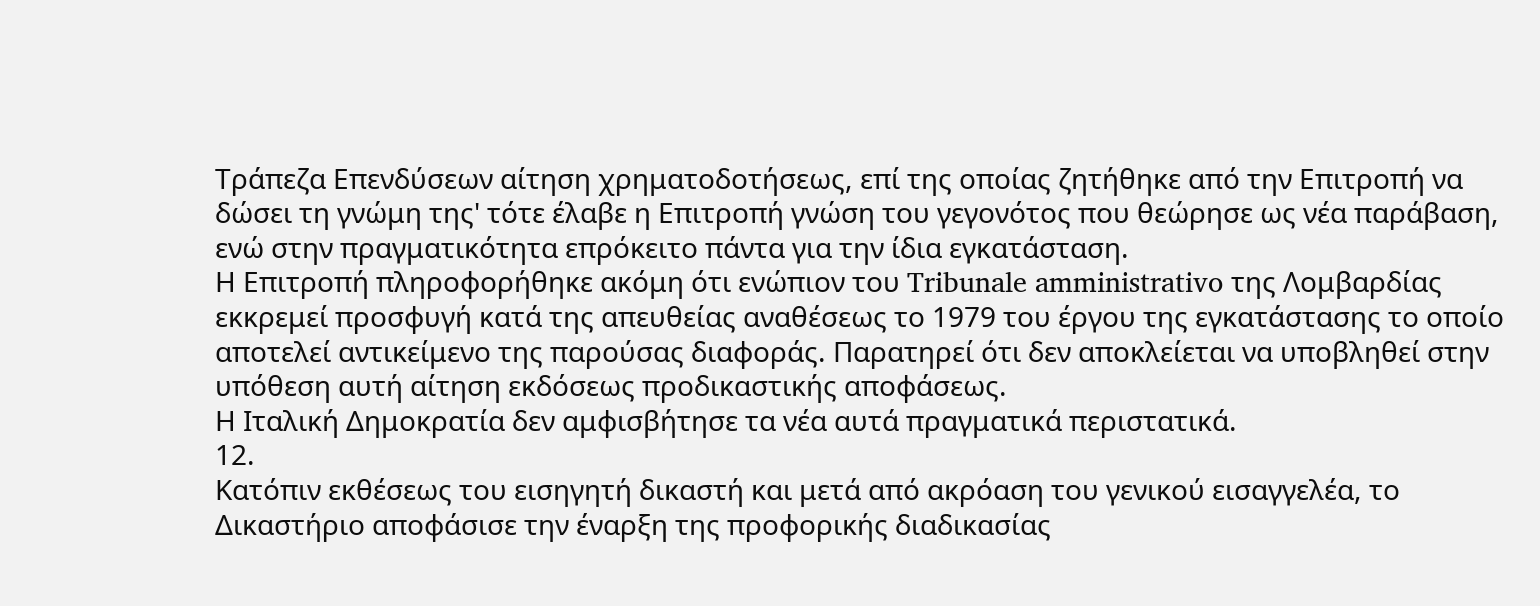Τράπεζα Επενδύσεων αίτηση χρηματοδοτήσεως, επί της οποίας ζητήθηκε από την Επιτροπή να δώσει τη γνώμη της' τότε έλαβε η Επιτροπή γνώση του γεγονότος που θεώρησε ως νέα παράβαση, ενώ στην πραγματικότητα επρόκειτο πάντα για την ίδια εγκατάσταση.
Η Επιτροπή πληροφορήθηκε ακόμη ότι ενώπιον του Tribunale amministrativo της Λομβαρδίας εκκρεμεί προσφυγή κατά της απευθείας αναθέσεως το 1979 του έργου της εγκατάστασης το οποίο αποτελεί αντικείμενο της παρούσας διαφοράς. Παρατηρεί ότι δεν αποκλείεται να υποβληθεί στην υπόθεση αυτή αίτηση εκδόσεως προδικαστικής αποφάσεως.
Η Ιταλική Δημοκρατία δεν αμφισβήτησε τα νέα αυτά πραγματικά περιστατικά.
12.
Κατόπιν εκθέσεως του εισηγητή δικαστή και μετά από ακρόαση του γενικού εισαγγελέα, το Δικαστήριο αποφάσισε την έναρξη της προφορικής διαδικασίας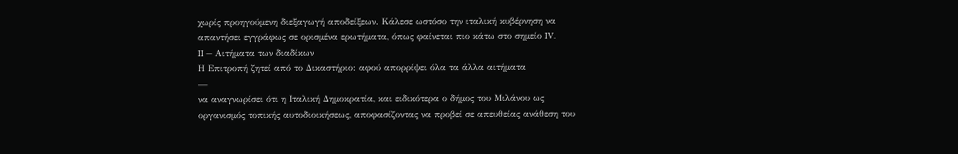χωρίς προηγούμενη διεξαγωγή αποδείξεων. Κάλεσε ωστόσο την ιταλική κυβέρνηση να απαντήσει εγγράφως σε ορισμένα ερωτήματα, όπως φαίνεται πιο κάτω στο σημείο IV.
II — Αιτήματα των διαδίκων
Η Επιτροπή ζητεί από το Δικαστήριο: αφού απορρίψει όλα τα άλλα αιτήματα
—
να αναγνωρίσει ότι η Ιταλική Δημοκρατία, και ειδικότερα ο δήμος του Μιλάνου ως οργανισμός τοπικής αυτοδιοικήσεως, αποφασίζοντας να προβεί σε απευθείας ανάθεση του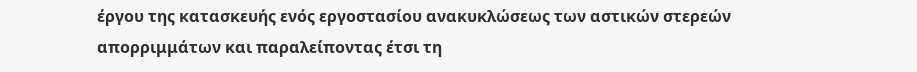έργου της κατασκευής ενός εργοστασίου ανακυκλώσεως των αστικών στερεών απορριμμάτων και παραλείποντας έτσι τη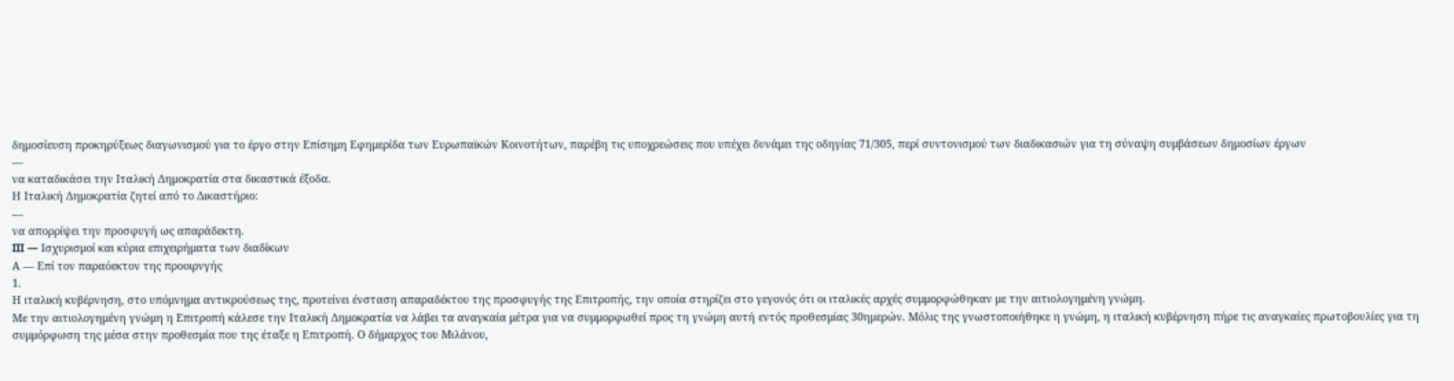δημοσίευση προκηρύξεως διαγωνισμού για το έργο στην Επίσημη Εφημερίδα των Ευρωπαϊκών Κοινοτήτων, παρέβη τις υποχρεώσεις που υπέχει δυνάμει της οδηγίας 71/305, περί συντονισμού των διαδικασιών για τη σύναψη συμβάσεων δημοσίων έργων
—
να καταδικάσει την Ιταλική Δημοκρατία στα δικαστικά έξοδα.
Η Ιταλική Δημοκρατία ζητεί από το Δικαστήριο:
—
να απορρίψει την προσφυγή ως απαράδεκτη.
III — Ισχυρισμοί και κύρια επιχειρήματα των διαδίκων
Α — Επί τον παραόεκτον της προοιρνγής
1.
Η ιταλική κυβέρνηση, στο υπόμνημα αντικρούσεως της, προτείνει ένσταση απαραδέκτου της προσφυγής της Επιτροπής, την οποία στηρίζει στο γεγονός ότι οι ιταλικές αρχές συμμορφώθηκαν με την αιτιολογημένη γνώμη.
Με την αιτιολογημένη γνώμη η Επιτροπή κάλεσε την Ιταλική Δημοκρατία να λάβει τα αναγκαία μέτρα για να συμμορφωθεί προς τη γνώμη αυτή εντός προθεσμίας 30ημερών. Μόλις της γνωστοποιήθηκε η γνώμη, η ιταλική κυβέρνηση πήρε τις αναγκαίες πρωτοβουλίες για τη συμμόρφωση της μέσα στην προθεσμία που της έταξε η Επιτροπή. Ο δήμαρχος του Μιλάνου,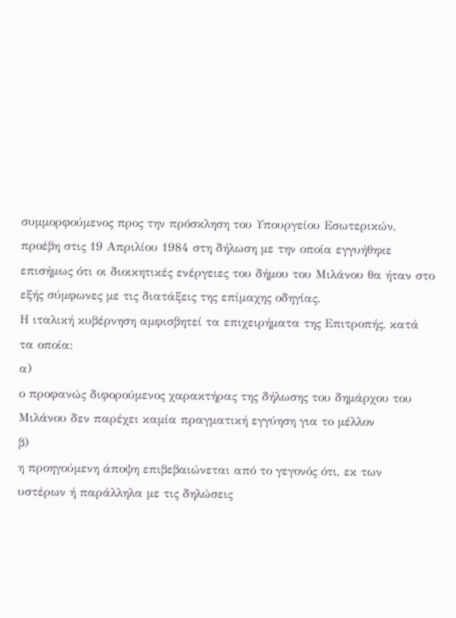συμμορφούμενος προς την πρόσκληση του Υπουργείου Εσωτερικών, προέβη στις 19 Απριλίου 1984 στη δήλωση με την οποία εγγυήθηκε επισήμως ότι οι διοικητικές ενέργειες του δήμου του Μιλάνου θα ήταν στο εξής σύμφωνες με τις διατάξεις της επίμαχης οδηγίας.
Η ιταλική κυβέρνηση αμφισβητεί τα επιχειρήματα της Επιτροπής, κατά τα οποία:
α)
ο προφανώς διφορούμενος χαρακτήρας της δήλωσης του δημάρχου του Μιλάνου δεν παρέχει καμία πραγματική εγγύηση για το μέλλον
β)
η προηγούμενη άποψη επιβεβαιώνεται από το γεγονός ότι, εκ των υστέρων ή παράλληλα με τις δηλώσεις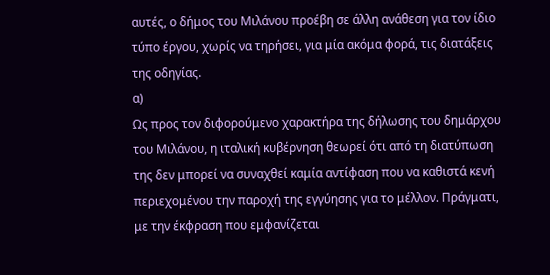αυτές, ο δήμος του Μιλάνου προέβη σε άλλη ανάθεση για τον ίδιο τύπο έργου, χωρίς να τηρήσει, για μία ακόμα φορά, τις διατάξεις της οδηγίας.
α)
Ως προς τον διφορούμενο χαρακτήρα της δήλωσης του δημάρχου του Μιλάνου, η ιταλική κυβέρνηση θεωρεί ότι από τη διατύπωση της δεν μπορεί να συναχθεί καμία αντίφαση που να καθιστά κενή περιεχομένου την παροχή της εγγύησης για το μέλλον. Πράγματι, με την έκφραση που εμφανίζεται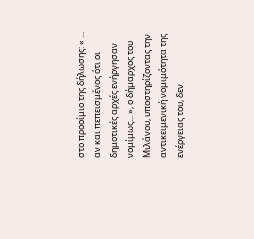στο προοίμιο της δήλωσης: « ... αν και πεπεισμένος ότι οι δημοτικές αρχές ενήργησαν νομίμως... », ο δήμαρχος του Μιλάνου, υποστηρίζοντας την αντικειμενική νομιμότητα της ενέργειας του, δεν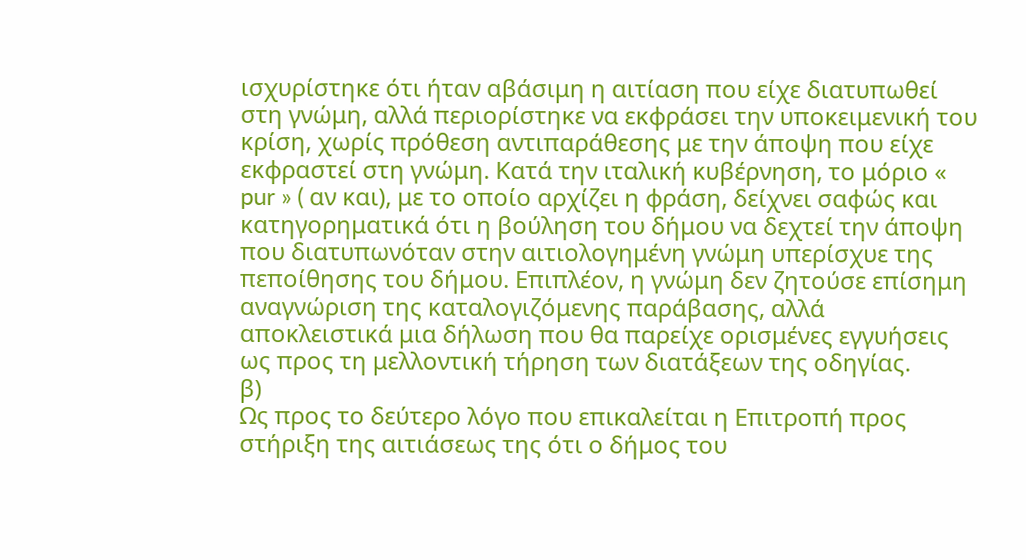ισχυρίστηκε ότι ήταν αβάσιμη η αιτίαση που είχε διατυπωθεί στη γνώμη, αλλά περιορίστηκε να εκφράσει την υποκειμενική του κρίση, χωρίς πρόθεση αντιπαράθεσης με την άποψη που είχε εκφραστεί στη γνώμη. Κατά την ιταλική κυβέρνηση, το μόριο « pur » ( αν και), με το οποίο αρχίζει η φράση, δείχνει σαφώς και κατηγορηματικά ότι η βούληση του δήμου να δεχτεί την άποψη που διατυπωνόταν στην αιτιολογημένη γνώμη υπερίσχυε της πεποίθησης του δήμου. Επιπλέον, η γνώμη δεν ζητούσε επίσημη αναγνώριση της καταλογιζόμενης παράβασης, αλλά αποκλειστικά μια δήλωση που θα παρείχε ορισμένες εγγυήσεις ως προς τη μελλοντική τήρηση των διατάξεων της οδηγίας.
β)
Ως προς το δεύτερο λόγο που επικαλείται η Επιτροπή προς στήριξη της αιτιάσεως της ότι ο δήμος του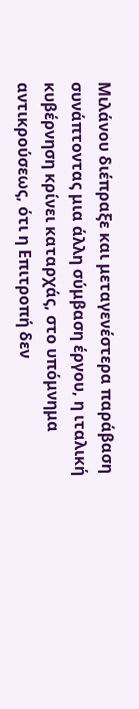Μιλάνου διέπραξε και μεταγενέστερα παράβαση συνάπτοντας μια άλλη σύμβαση έργου, η ιταλική κυβέρνηση κρίνει καταρχάς, στο υπόμνημα αντικρούσεως, ότι η Επιτροπή δεν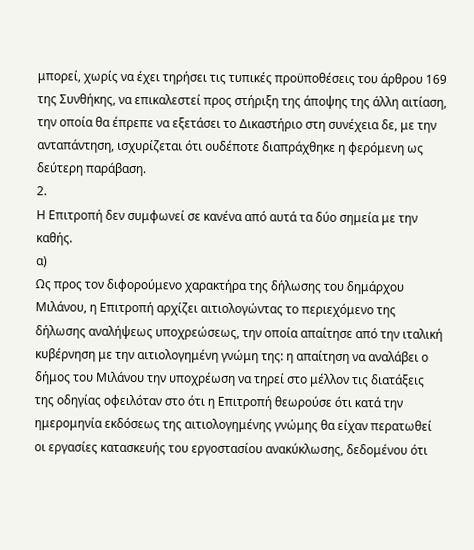μπορεί, χωρίς να έχει τηρήσει τις τυπικές προϋποθέσεις του άρθρου 169 της Συνθήκης, να επικαλεστεί προς στήριξη της άποψης της άλλη αιτίαση, την οποία θα έπρεπε να εξετάσει το Δικαστήριο στη συνέχεια δε, με την ανταπάντηση, ισχυρίζεται ότι ουδέποτε διαπράχθηκε η φερόμενη ως δεύτερη παράβαση.
2.
Η Επιτροπή δεν συμφωνεί σε κανένα από αυτά τα δύο σημεία με την καθής.
α)
Ως προς τον διφορούμενο χαρακτήρα της δήλωσης του δημάρχου Μιλάνου, η Επιτροπή αρχίζει αιτιολογώντας το περιεχόμενο της δήλωσης αναλήψεως υποχρεώσεως, την οποία απαίτησε από την ιταλική κυβέρνηση με την αιτιολογημένη γνώμη της: η απαίτηση να αναλάβει ο δήμος του Μιλάνου την υποχρέωση να τηρεί στο μέλλον τις διατάξεις της οδηγίας οφειλόταν στο ότι η Επιτροπή θεωρούσε ότι κατά την ημερομηνία εκδόσεως της αιτιολογημένης γνώμης θα είχαν περατωθεί οι εργασίες κατασκευής του εργοστασίου ανακύκλωσης, δεδομένου ότι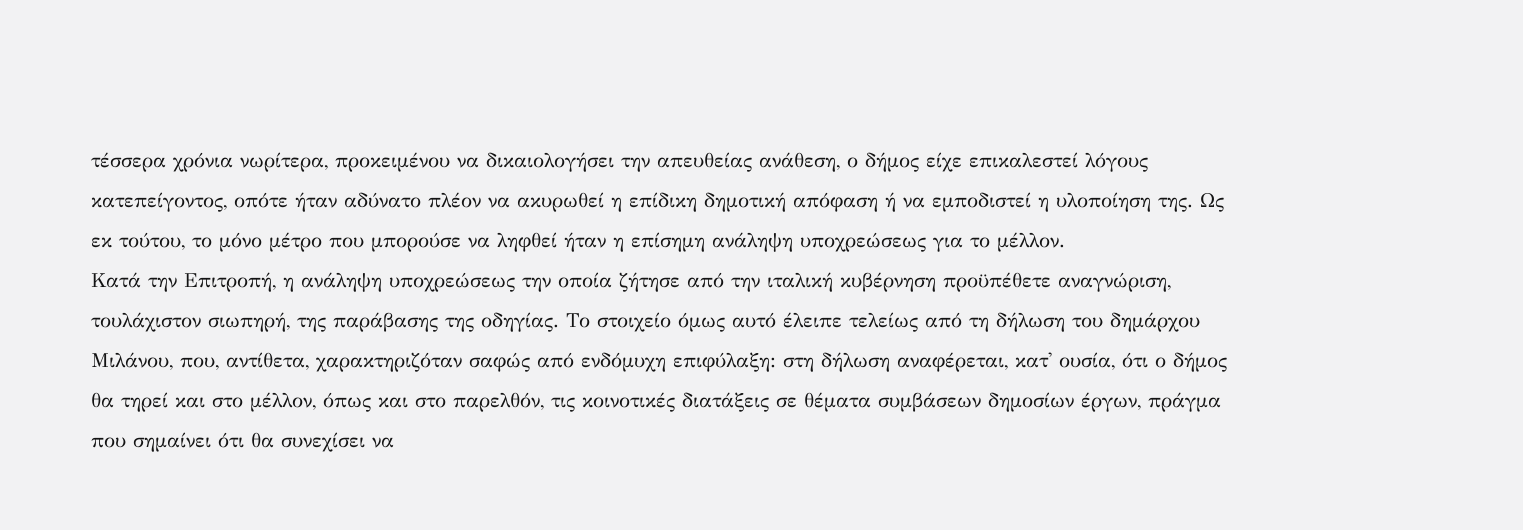τέσσερα χρόνια νωρίτερα, προκειμένου να δικαιολογήσει την απευθείας ανάθεση, ο δήμος είχε επικαλεστεί λόγους κατεπείγοντος, οπότε ήταν αδύνατο πλέον να ακυρωθεί η επίδικη δημοτική απόφαση ή να εμποδιστεί η υλοποίηση της. Ως εκ τούτου, το μόνο μέτρο που μπορούσε να ληφθεί ήταν η επίσημη ανάληψη υποχρεώσεως για το μέλλον.
Κατά την Επιτροπή, η ανάληψη υποχρεώσεως την οποία ζήτησε από την ιταλική κυβέρνηση προϋπέθετε αναγνώριση, τουλάχιστον σιωπηρή, της παράβασης της οδηγίας. Το στοιχείο όμως αυτό έλειπε τελείως από τη δήλωση του δημάρχου Μιλάνου, που, αντίθετα, χαρακτηριζόταν σαφώς από ενδόμυχη επιφύλαξη: στη δήλωση αναφέρεται, κατ' ουσία, ότι ο δήμος θα τηρεί και στο μέλλον, όπως και στο παρελθόν, τις κοινοτικές διατάξεις σε θέματα συμβάσεων δημοσίων έργων, πράγμα που σημαίνει ότι θα συνεχίσει να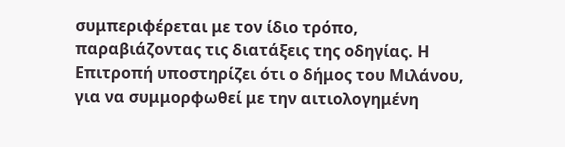συμπεριφέρεται με τον ίδιο τρόπο, παραβιάζοντας τις διατάξεις της οδηγίας. Η Επιτροπή υποστηρίζει ότι ο δήμος του Μιλάνου, για να συμμορφωθεί με την αιτιολογημένη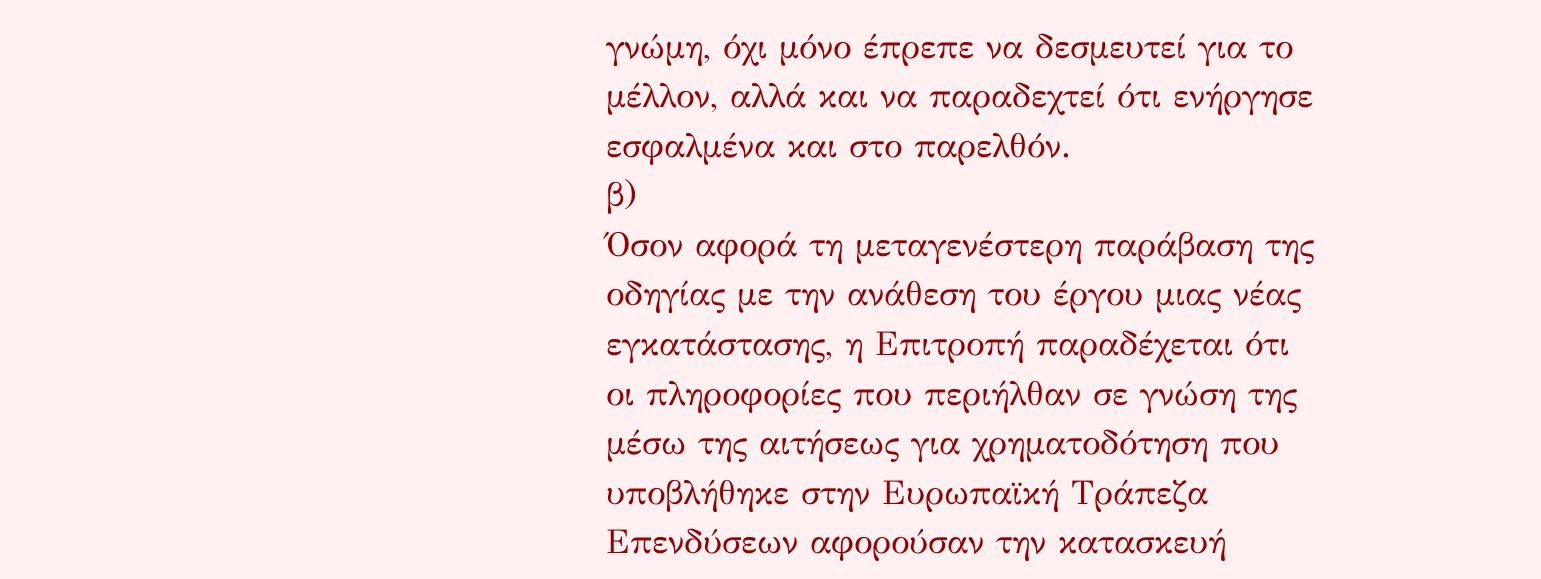γνώμη, όχι μόνο έπρεπε να δεσμευτεί για το μέλλον, αλλά και να παραδεχτεί ότι ενήργησε εσφαλμένα και στο παρελθόν.
β)
Όσον αφορά τη μεταγενέστερη παράβαση της οδηγίας με την ανάθεση του έργου μιας νέας εγκατάστασης, η Επιτροπή παραδέχεται ότι οι πληροφορίες που περιήλθαν σε γνώση της μέσω της αιτήσεως για χρηματοδότηση που υποβλήθηκε στην Ευρωπαϊκή Τράπεζα Επενδύσεων αφορούσαν την κατασκευή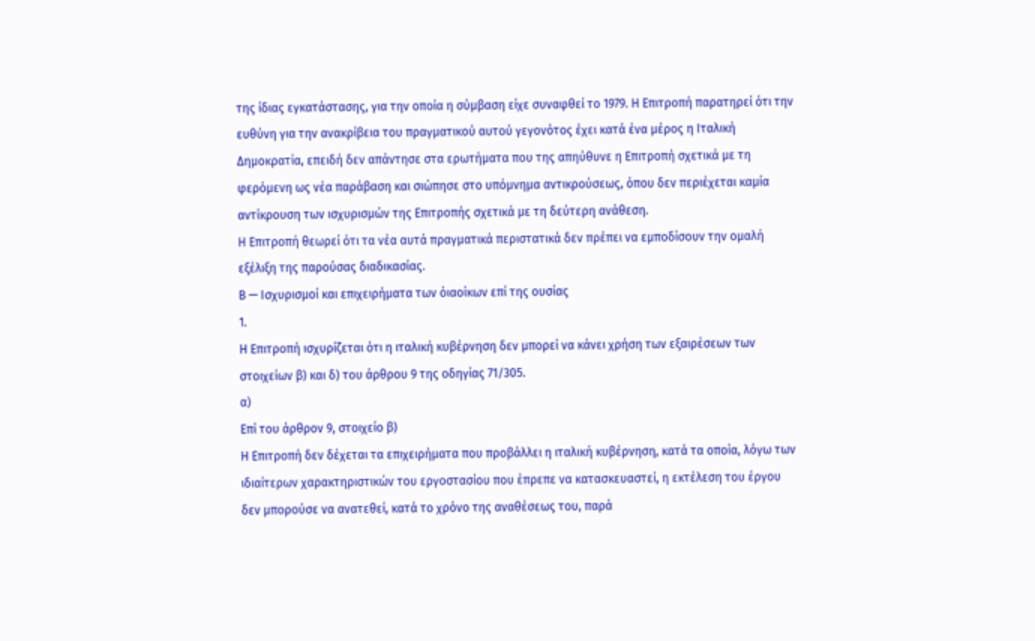της ίδιας εγκατάστασης, για την οποία η σύμβαση είχε συναφθεί το 1979. Η Επιτροπή παρατηρεί ότι την ευθύνη για την ανακρίβεια του πραγματικού αυτού γεγονότος έχει κατά ένα μέρος η Ιταλική Δημοκρατία, επειδή δεν απάντησε στα ερωτήματα που της απηύθυνε η Επιτροπή σχετικά με τη φερόμενη ως νέα παράβαση και σιώπησε στο υπόμνημα αντικρούσεως, όπου δεν περιέχεται καμία αντίκρουση των ισχυρισμών της Επιτροπής σχετικά με τη δεύτερη ανάθεση.
Η Επιτροπή θεωρεί ότι τα νέα αυτά πραγματικά περιστατικά δεν πρέπει να εμποδίσουν την ομαλή εξέλιξη της παρούσας διαδικασίας.
Β — Ισχυρισμοί και επιχειρήματα των όιαοίκων επί της ουσίας
1.
Η Επιτροπή ισχυρίζεται ότι η ιταλική κυβέρνηση δεν μπορεί να κάνει χρήση των εξαιρέσεων των στοιχείων β) και δ) του άρθρου 9 της οδηγίας 71/305.
α)
Επί του άρθρον 9, στοιχείο β)
Η Επιτροπή δεν δέχεται τα επιχειρήματα που προβάλλει η ιταλική κυβέρνηση, κατά τα οποία, λόγω των ιδιαίτερων χαρακτηριστικών του εργοστασίου που έπρεπε να κατασκευαστεί, η εκτέλεση του έργου δεν μπορούσε να ανατεθεί, κατά το χρόνο της αναθέσεως του, παρά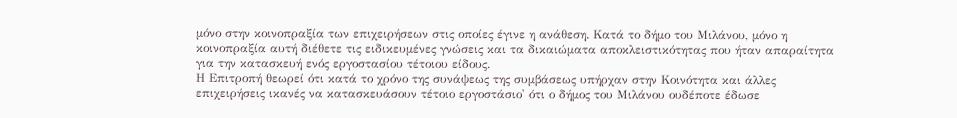μόνο στην κοινοπραξία των επιχειρήσεων στις οποίες έγινε η ανάθεση. Κατά το δήμο του Μιλάνου, μόνο η κοινοπραξία αυτή διέθετε τις ειδικευμένες γνώσεις και τα δικαιώματα αποκλειστικότητας που ήταν απαραίτητα για την κατασκευή ενός εργοστασίου τέτοιου είδους.
Η Επιτροπή θεωρεί ότι κατά το χρόνο της συνάψεως της συμβάσεως υπήρχαν στην Κοινότητα και άλλες επιχειρήσεις ικανές να κατασκευάσουν τέτοιο εργοστάσιο' ότι ο δήμος του Μιλάνου ουδέποτε έδωσε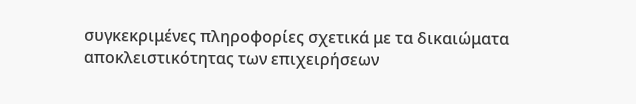συγκεκριμένες πληροφορίες σχετικά με τα δικαιώματα αποκλειστικότητας των επιχειρήσεων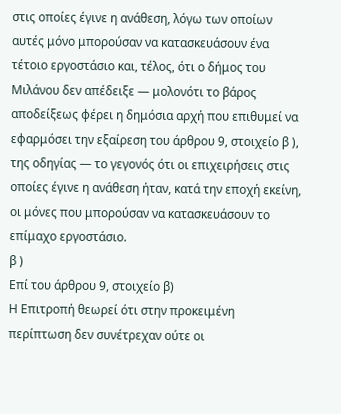στις οποίες έγινε η ανάθεση, λόγω των οποίων αυτές μόνο μπορούσαν να κατασκευάσουν ένα τέτοιο εργοστάσιο και, τέλος, ότι ο δήμος του Μιλάνου δεν απέδειξε — μολονότι το βάρος αποδείξεως φέρει η δημόσια αρχή που επιθυμεί να εφαρμόσει την εξαίρεση του άρθρου 9, στοιχείο β ), της οδηγίας — το γεγονός ότι οι επιχειρήσεις στις οποίες έγινε η ανάθεση ήταν, κατά την εποχή εκείνη, οι μόνες που μπορούσαν να κατασκευάσουν το επίμαχο εργοστάσιο.
β )
Επί του άρθρου 9, στοιχείο β)
Η Επιτροπή θεωρεί ότι στην προκειμένη περίπτωση δεν συνέτρεχαν ούτε οι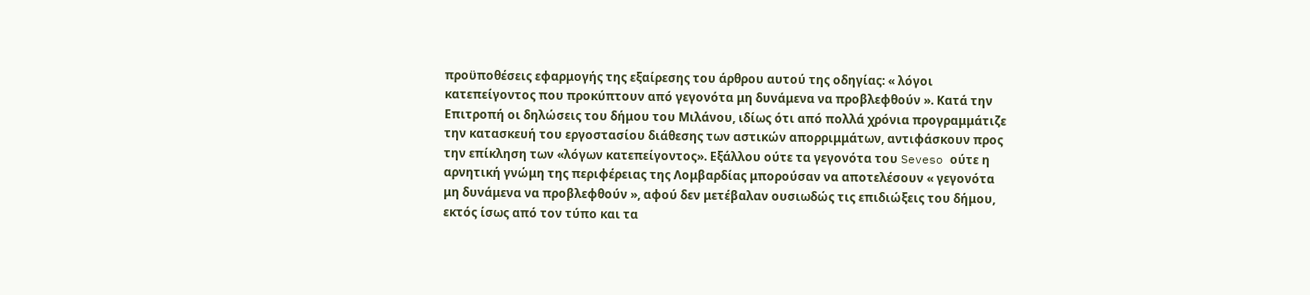προϋποθέσεις εφαρμογής της εξαίρεσης του άρθρου αυτού της οδηγίας: « λόγοι κατεπείγοντος που προκύπτουν από γεγονότα μη δυνάμενα να προβλεφθούν ». Κατά την Επιτροπή οι δηλώσεις του δήμου του Μιλάνου, ιδίως ότι από πολλά χρόνια προγραμμάτιζε την κατασκευή του εργοστασίου διάθεσης των αστικών απορριμμάτων, αντιφάσκουν προς την επίκληση των «λόγων κατεπείγοντος». Εξάλλου ούτε τα γεγονότα του Seveso ούτε η αρνητική γνώμη της περιφέρειας της Λομβαρδίας μπορούσαν να αποτελέσουν « γεγονότα μη δυνάμενα να προβλεφθούν », αφού δεν μετέβαλαν ουσιωδώς τις επιδιώξεις του δήμου, εκτός ίσως από τον τύπο και τα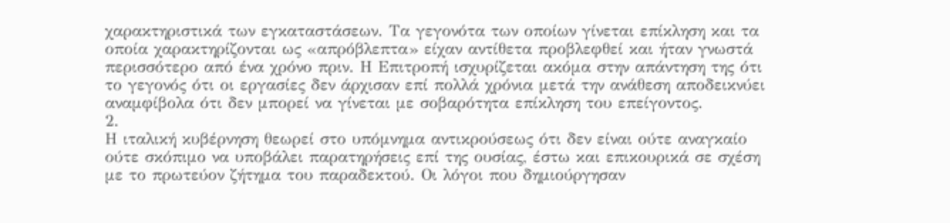χαρακτηριστικά των εγκαταστάσεων. Τα γεγονότα των οποίων γίνεται επίκληση και τα οποία χαρακτηρίζονται ως «απρόβλεπτα» είχαν αντίθετα προβλεφθεί και ήταν γνωστά περισσότερο από ένα χρόνο πριν. Η Επιτροπή ισχυρίζεται ακόμα στην απάντηση της ότι το γεγονός ότι οι εργασίες δεν άρχισαν επί πολλά χρόνια μετά την ανάθεση αποδεικνύει αναμφίβολα ότι δεν μπορεί να γίνεται με σοβαρότητα επίκληση του επείγοντος.
2.
Η ιταλική κυβέρνηση θεωρεί στο υπόμνημα αντικρούσεως ότι δεν είναι ούτε αναγκαίο ούτε σκόπιμο να υποβάλει παρατηρήσεις επί της ουσίας, έστω και επικουρικά σε σχέση με το πρωτεύον ζήτημα του παραδεκτού. Οι λόγοι που δημιούργησαν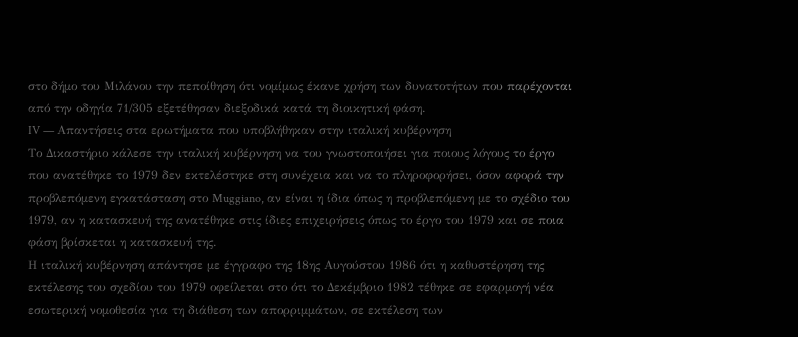στο δήμο του Μιλάνου την πεποίθηση ότι νομίμως έκανε χρήση των δυνατοτήτων που παρέχονται από την οδηγία 71/305 εξετέθησαν διεξοδικά κατά τη διοικητική φάση.
IV — Απαντήσεις στα ερωτήματα που υποβλήθηκαν στην ιταλική κυβέρνηση
Το Δικαστήριο κάλεσε την ιταλική κυβέρνηση να του γνωστοποιήσει για ποιους λόγους το έργο που ανατέθηκε το 1979 δεν εκτελέστηκε στη συνέχεια και να το πληροφορήσει, όσον αφορά την προβλεπόμενη εγκατάσταση στο Muggiano, αν είναι η ίδια όπως η προβλεπόμενη με το σχέδιο του 1979, αν η κατασκευή της ανατέθηκε στις ίδιες επιχειρήσεις όπως το έργο του 1979 και σε ποια φάση βρίσκεται η κατασκευή της.
Η ιταλική κυβέρνηση απάντησε με έγγραφο της 18ης Αυγούστου 1986 ότι η καθυστέρηση της εκτέλεσης του σχεδίου του 1979 οφείλεται στο ότι το Δεκέμβριο 1982 τέθηκε σε εφαρμογή νέα εσωτερική νομοθεσία για τη διάθεση των απορριμμάτων, σε εκτέλεση των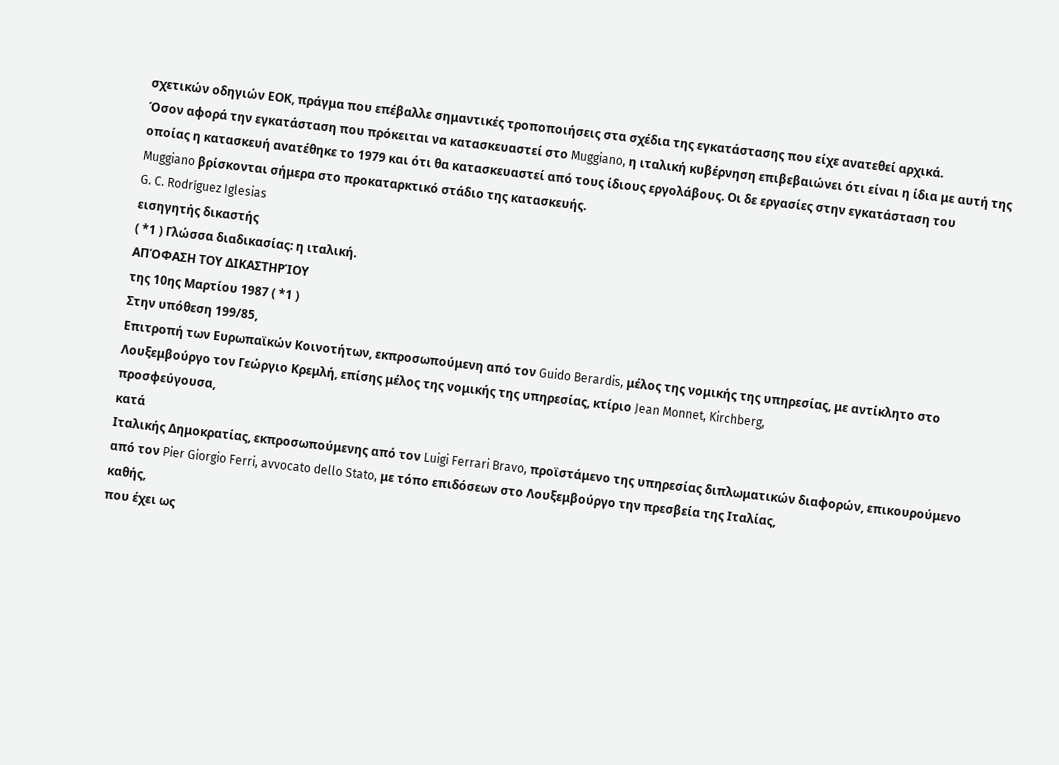σχετικών οδηγιών ΕΟΚ, πράγμα που επέβαλλε σημαντικές τροποποιήσεις στα σχέδια της εγκατάστασης που είχε ανατεθεί αρχικά.
Όσον αφορά την εγκατάσταση που πρόκειται να κατασκευαστεί στο Muggiano, η ιταλική κυβέρνηση επιβεβαιώνει ότι είναι η ίδια με αυτή της οποίας η κατασκευή ανατέθηκε το 1979 και ότι θα κατασκευαστεί από τους ίδιους εργολάβους. Οι δε εργασίες στην εγκατάσταση του Muggiano βρίσκονται σήμερα στο προκαταρκτικό στάδιο της κατασκευής.
G. C. Rodríguez Iglesias
εισηγητής δικαστής
( *1 ) Γλώσσα διαδικασίας: η ιταλική.
ΑΠΌΦΑΣΗ ΤΟΥ ΔΙΚΑΣΤΗΡΊΟΥ
της 10ης Μαρτίου 1987 ( *1 )
Στην υπόθεση 199/85,
Επιτροπή των Ευρωπαϊκών Κοινοτήτων, εκπροσωπούμενη από τον Guido Berardis, μέλος της νομικής της υπηρεσίας, με αντίκλητο στο Λουξεμβούργο τον Γεώργιο Κρεμλή, επίσης μέλος της νομικής της υπηρεσίας, κτίριο Jean Monnet, Kirchberg,
προσφεύγουσα,
κατά
Ιταλικής Δημοκρατίας, εκπροσωπούμενης από τον Luigi Ferrari Bravo, προϊστάμενο της υπηρεσίας διπλωματικών διαφορών, επικουρούμενο από τον Pier Giorgio Ferri, avvocato dello Stato, με τόπο επιδόσεων στο Λουξεμβούργο την πρεσβεία της Ιταλίας,
καθής,
που έχει ως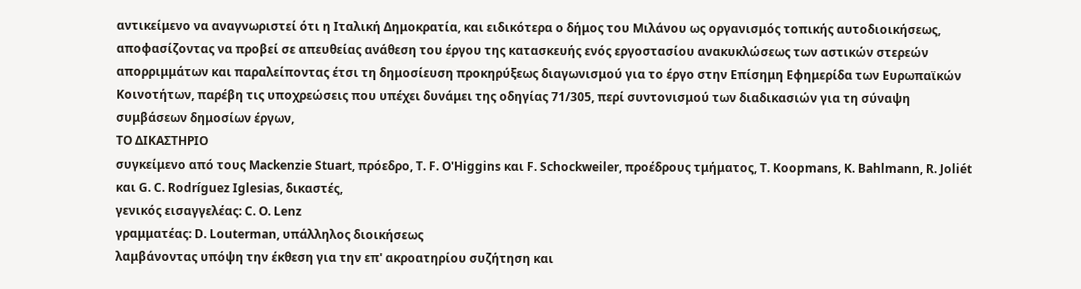αντικείμενο να αναγνωριστεί ότι η Ιταλική Δημοκρατία, και ειδικότερα ο δήμος του Μιλάνου ως οργανισμός τοπικής αυτοδιοικήσεως, αποφασίζοντας να προβεί σε απευθείας ανάθεση του έργου της κατασκευής ενός εργοστασίου ανακυκλώσεως των αστικών στερεών απορριμμάτων και παραλείποντας έτσι τη δημοσίευση προκηρύξεως διαγωνισμού για το έργο στην Επίσημη Εφημερίδα των Ευρωπαϊκών Κοινοτήτων, παρέβη τις υποχρεώσεις που υπέχει δυνάμει της οδηγίας 71/305, περί συντονισμού των διαδικασιών για τη σύναψη συμβάσεων δημοσίων έργων,
ΤΟ ΔΙΚΑΣΤΗΡΙΟ
συγκείμενο από τους Mackenzie Stuart, πρόεδρο, Τ. F. O'Higgins και F. Schockweiler, προέδρους τμήματος, Τ. Koopmans, Κ. Bahlmann, R. Joliét και G. C. Rodríguez Iglesias, δικαστές,
γενικός εισαγγελέας: C. Ο. Lenz
γραμματέας: D. Louterman, υπάλληλος διοικήσεως
λαμβάνοντας υπόψη την έκθεση για την επ' ακροατηρίου συζήτηση και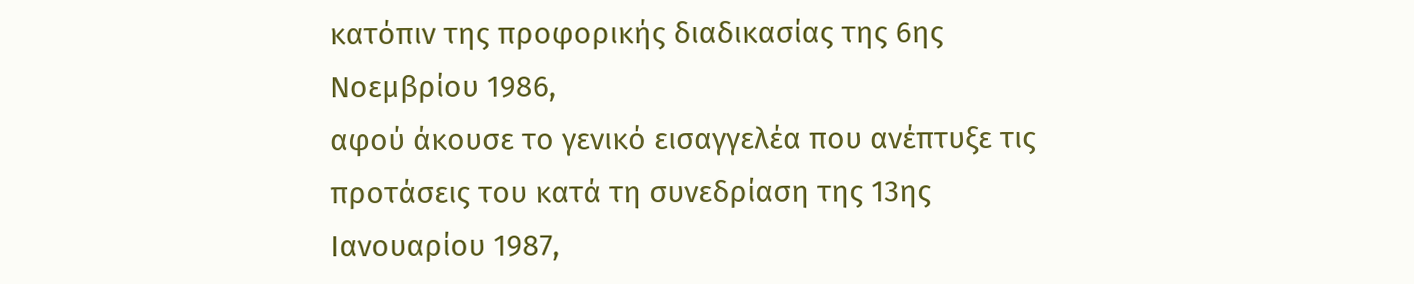κατόπιν της προφορικής διαδικασίας της 6ης Νοεμβρίου 1986,
αφού άκουσε το γενικό εισαγγελέα που ανέπτυξε τις προτάσεις του κατά τη συνεδρίαση της 13ης Ιανουαρίου 1987,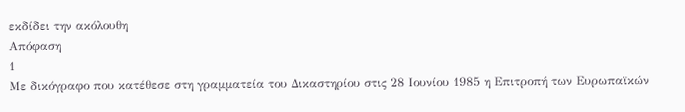εκδίδει την ακόλουθη
Απόφαση
1
Με δικόγραφο που κατέθεσε στη γραμματεία του Δικαστηρίου στις 28 Ιουνίου 1985 η Επιτροπή των Ευρωπαϊκών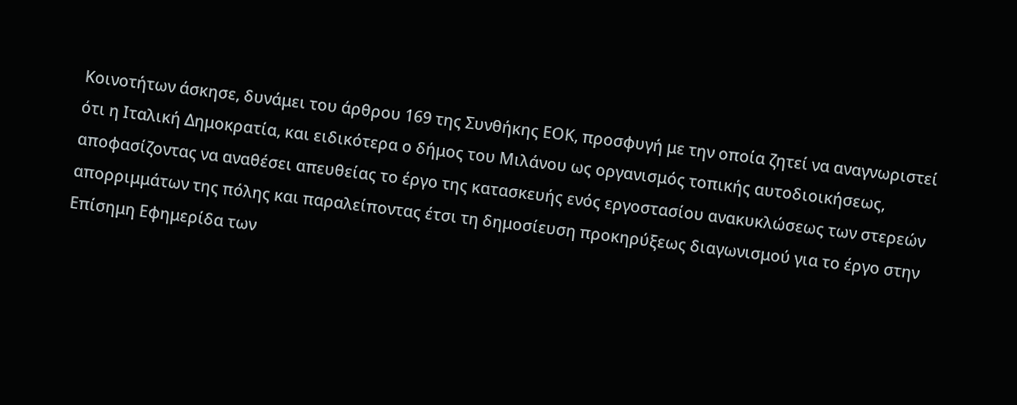Κοινοτήτων άσκησε, δυνάμει του άρθρου 169 της Συνθήκης ΕΟΚ, προσφυγή με την οποία ζητεί να αναγνωριστεί ότι η Ιταλική Δημοκρατία, και ειδικότερα ο δήμος του Μιλάνου ως οργανισμός τοπικής αυτοδιοικήσεως, αποφασίζοντας να αναθέσει απευθείας το έργο της κατασκευής ενός εργοστασίου ανακυκλώσεως των στερεών απορριμμάτων της πόλης και παραλείποντας έτσι τη δημοσίευση προκηρύξεως διαγωνισμού για το έργο στην Επίσημη Εφημερίδα των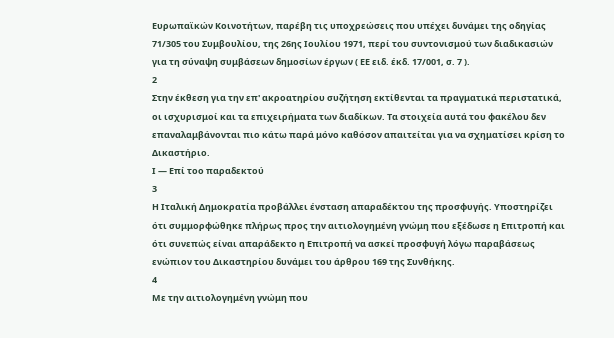Ευρωπαϊκών Κοινοτήτων, παρέβη τις υποχρεώσεις που υπέχει δυνάμει της οδηγίας 71/305 του Συμβουλίου, της 26ης Ιουλίου 1971, περί του συντονισμού των διαδικασιών για τη σύναψη συμβάσεων δημοσίων έργων ( ΕΕ ειδ. έκδ. 17/001, σ. 7 ).
2
Στην έκθεση για την επ' ακροατηρίου συζήτηση εκτίθενται τα πραγματικά περιστατικά, οι ισχυρισμοί και τα επιχειρήματα των διαδίκων. Τα στοιχεία αυτά του φακέλου δεν επαναλαμβάνονται πιο κάτω παρά μόνο καθόσον απαιτείται για να σχηματίσει κρίση το Δικαστήριο.
Ι — Επί τοο παραδεκτού
3
Η Ιταλική Δημοκρατία προβάλλει ένσταση απαραδέκτου της προσφυγής. Υποστηρίζει ότι συμμορφώθηκε πλήρως προς την αιτιολογημένη γνώμη που εξέδωσε η Επιτροπή και ότι συνεπώς είναι απαράδεκτο η Επιτροπή να ασκεί προσφυγή λόγω παραβάσεως ενώπιον του Δικαστηρίου δυνάμει του άρθρου 169 της Συνθήκης.
4
Με την αιτιολογημένη γνώμη που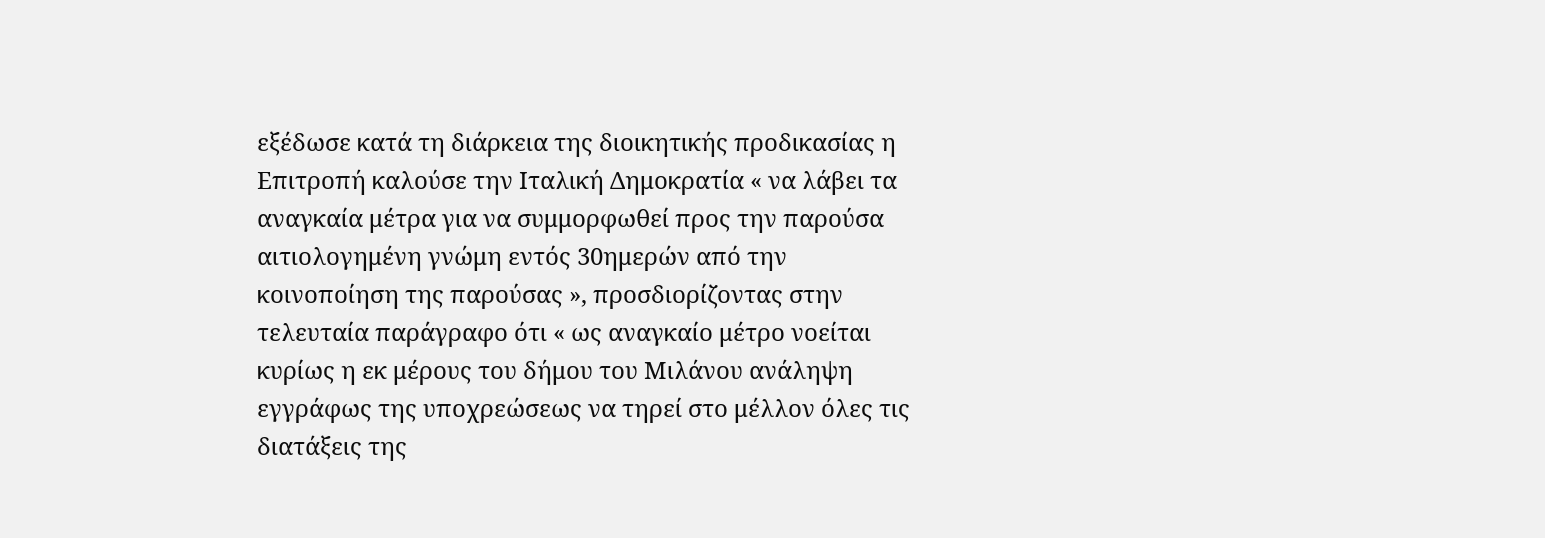εξέδωσε κατά τη διάρκεια της διοικητικής προδικασίας η Επιτροπή καλούσε την Ιταλική Δημοκρατία « να λάβει τα αναγκαία μέτρα για να συμμορφωθεί προς την παρούσα αιτιολογημένη γνώμη εντός 30ημερών από την κοινοποίηση της παρούσας », προσδιορίζοντας στην τελευταία παράγραφο ότι « ως αναγκαίο μέτρο νοείται κυρίως η εκ μέρους του δήμου του Μιλάνου ανάληψη εγγράφως της υποχρεώσεως να τηρεί στο μέλλον όλες τις διατάξεις της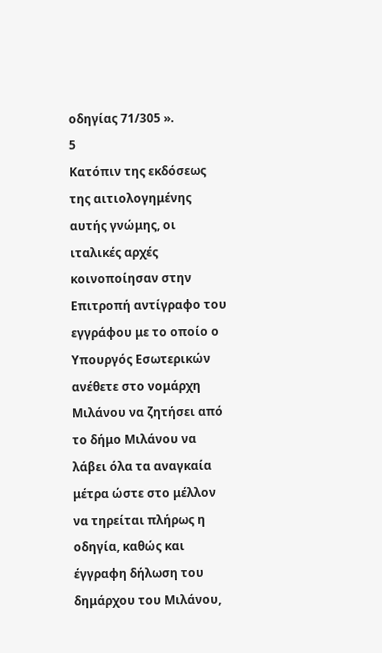οδηγίας 71/305 ».
5
Κατόπιν της εκδόσεως της αιτιολογημένης αυτής γνώμης, οι ιταλικές αρχές κοινοποίησαν στην Επιτροπή αντίγραφο του εγγράφου με το οποίο ο Υπουργός Εσωτερικών ανέθετε στο νομάρχη Μιλάνου να ζητήσει από το δήμο Μιλάνου να λάβει όλα τα αναγκαία μέτρα ώστε στο μέλλον να τηρείται πλήρως η οδηγία, καθώς και έγγραφη δήλωση του δημάρχου του Μιλάνου,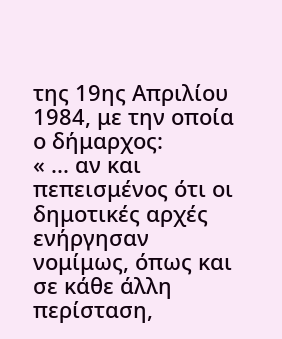της 19ης Απριλίου 1984, με την οποία ο δήμαρχος:
« ... αν και πεπεισμένος ότι οι δημοτικές αρχές ενήργησαν νομίμως, όπως και σε κάθε άλλη περίσταση,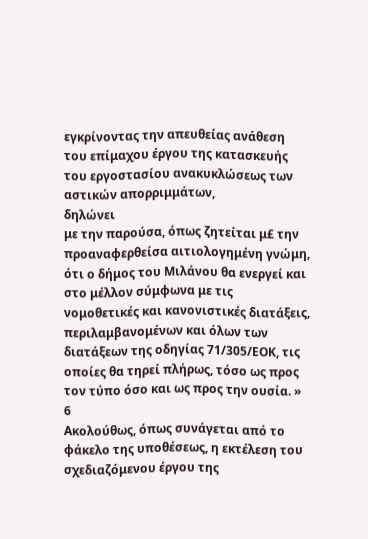εγκρίνοντας την απευθείας ανάθεση του επίμαχου έργου της κατασκευής του εργοστασίου ανακυκλώσεως των αστικών απορριμμάτων,
δηλώνει
με την παρούσα, όπως ζητείται μ£ την προαναφερθείσα αιτιολογημένη γνώμη, ότι ο δήμος του Μιλάνου θα ενεργεί και στο μέλλον σύμφωνα με τις νομοθετικές και κανονιστικές διατάξεις, περιλαμβανομένων και όλων των διατάξεων της οδηγίας 71/305/ΕΟΚ, τις οποίες θα τηρεί πλήρως, τόσο ως προς τον τύπο όσο και ως προς την ουσία. »
6
Ακολούθως, όπως συνάγεται από το φάκελο της υποθέσεως, η εκτέλεση του σχεδιαζόμενου έργου της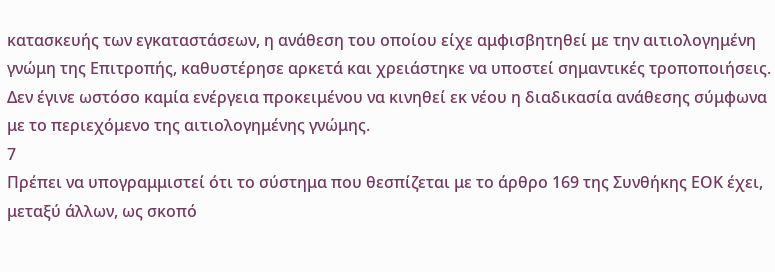κατασκευής των εγκαταστάσεων, η ανάθεση του οποίου είχε αμφισβητηθεί με την αιτιολογημένη γνώμη της Επιτροπής, καθυστέρησε αρκετά και χρειάστηκε να υποστεί σημαντικές τροποποιήσεις. Δεν έγινε ωστόσο καμία ενέργεια προκειμένου να κινηθεί εκ νέου η διαδικασία ανάθεσης σύμφωνα με το περιεχόμενο της αιτιολογημένης γνώμης.
7
Πρέπει να υπογραμμιστεί ότι το σύστημα που θεσπίζεται με το άρθρο 169 της Συνθήκης ΕΟΚ έχει, μεταξύ άλλων, ως σκοπό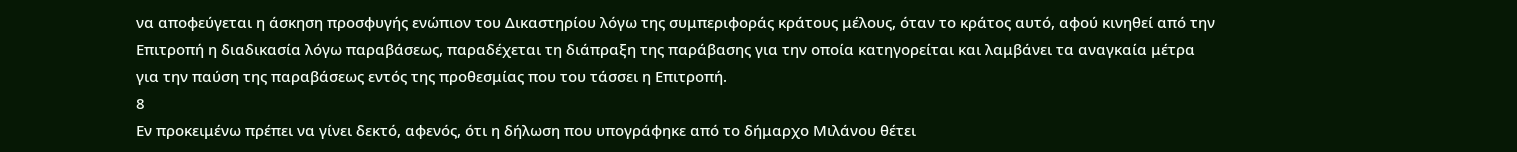να αποφεύγεται η άσκηση προσφυγής ενώπιον του Δικαστηρίου λόγω της συμπεριφοράς κράτους μέλους, όταν το κράτος αυτό, αφού κινηθεί από την Επιτροπή η διαδικασία λόγω παραβάσεως, παραδέχεται τη διάπραξη της παράβασης για την οποία κατηγορείται και λαμβάνει τα αναγκαία μέτρα για την παύση της παραβάσεως εντός της προθεσμίας που του τάσσει η Επιτροπή.
8
Εν προκειμένω πρέπει να γίνει δεκτό, αφενός, ότι η δήλωση που υπογράφηκε από το δήμαρχο Μιλάνου θέτει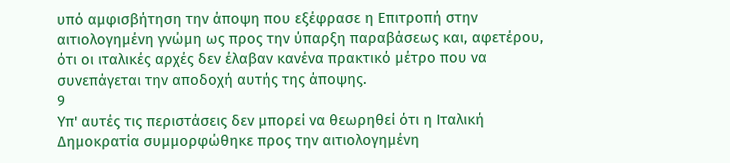υπό αμφισβήτηση την άποψη που εξέφρασε η Επιτροπή στην αιτιολογημένη γνώμη ως προς την ύπαρξη παραβάσεως και, αφετέρου, ότι οι ιταλικές αρχές δεν έλαβαν κανένα πρακτικό μέτρο που να συνεπάγεται την αποδοχή αυτής της άποψης.
9
Υπ' αυτές τις περιστάσεις δεν μπορεί να θεωρηθεί ότι η Ιταλική Δημοκρατία συμμορφώθηκε προς την αιτιολογημένη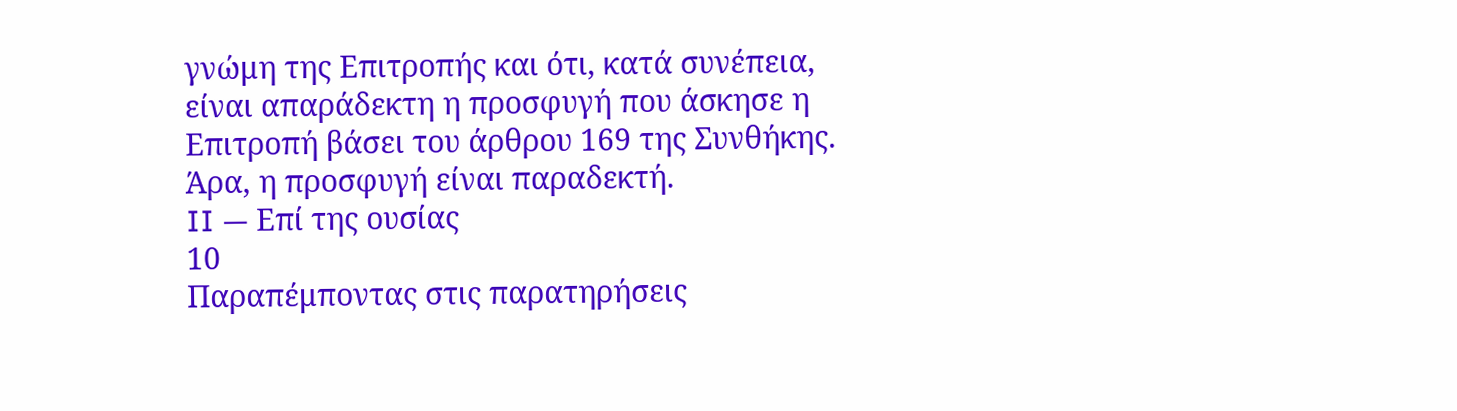γνώμη της Επιτροπής και ότι, κατά συνέπεια, είναι απαράδεκτη η προσφυγή που άσκησε η Επιτροπή βάσει του άρθρου 169 της Συνθήκης. Άρα, η προσφυγή είναι παραδεκτή.
II — Επί της ουσίας
10
Παραπέμποντας στις παρατηρήσεις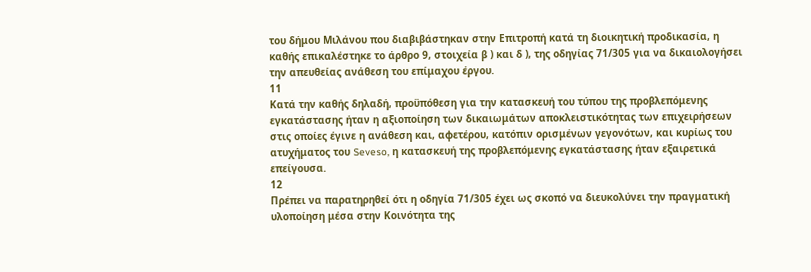του δήμου Μιλάνου που διαβιβάστηκαν στην Επιτροπή κατά τη διοικητική προδικασία, η καθής επικαλέστηκε το άρθρο 9, στοιχεία β ) και δ ), της οδηγίας 71/305 για να δικαιολογήσει την απευθείας ανάθεση του επίμαχου έργου.
11
Κατά την καθής δηλαδή, προϋπόθεση για την κατασκευή του τύπου της προβλεπόμενης εγκατάστασης ήταν η αξιοποίηση των δικαιωμάτων αποκλειστικότητας των επιχειρήσεων στις οποίες έγινε η ανάθεση και, αφετέρου, κατόπιν ορισμένων γεγονότων, και κυρίως του ατυχήματος του Seveso, η κατασκευή της προβλεπόμενης εγκατάστασης ήταν εξαιρετικά επείγουσα.
12
Πρέπει να παρατηρηθεί ότι η οδηγία 71/305 έχει ως σκοπό να διευκολύνει την πραγματική υλοποίηση μέσα στην Κοινότητα της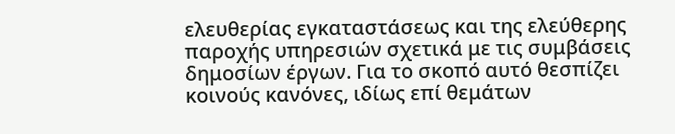ελευθερίας εγκαταστάσεως και της ελεύθερης παροχής υπηρεσιών σχετικά με τις συμβάσεις δημοσίων έργων. Για το σκοπό αυτό θεσπίζει κοινούς κανόνες, ιδίως επί θεμάτων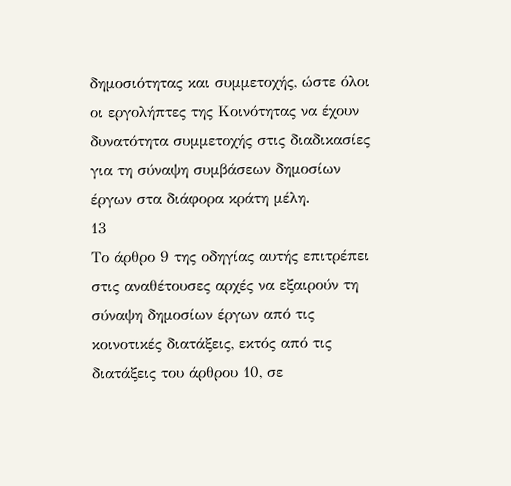δημοσιότητας και συμμετοχής, ώστε όλοι οι εργολήπτες της Κοινότητας να έχουν δυνατότητα συμμετοχής στις διαδικασίες για τη σύναψη συμβάσεων δημοσίων έργων στα διάφορα κράτη μέλη.
13
Το άρθρο 9 της οδηγίας αυτής επιτρέπει στις αναθέτουσες αρχές να εξαιρούν τη σύναψη δημοσίων έργων από τις κοινοτικές διατάξεις, εκτός από τις διατάξεις του άρθρου 10, σε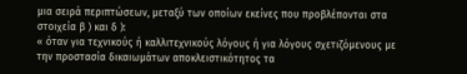μια σειρά περιπτώσεων, μεταξύ των οποίων εκείνες που προβλέπονται στα στοιχεία β ) και δ ):
« όταν για τεχνικούς ή καλλιτεχνικούς λόγους ή για λόγους σχετιζόμενους με την προστασία δικαιωμάτων αποκλειστικότητος τα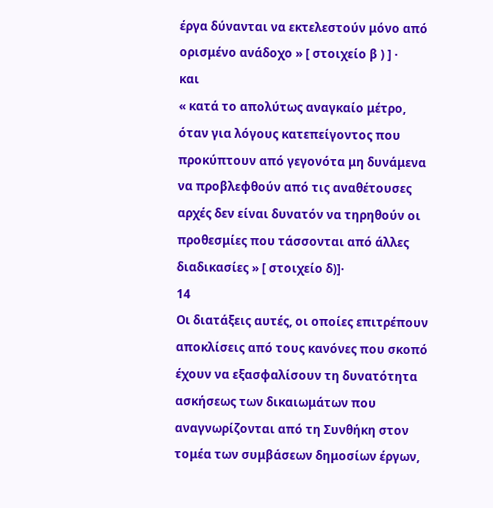έργα δύνανται να εκτελεστούν μόνο από ορισμένο ανάδοχο » [ στοιχείο β ) ] ·
και
« κατά το απολύτως αναγκαίο μέτρο, όταν για λόγους κατεπείγοντος που προκύπτουν από γεγονότα μη δυνάμενα να προβλεφθούν από τις αναθέτουσες αρχές δεν είναι δυνατόν να τηρηθούν οι προθεσμίες που τάσσονται από άλλες διαδικασίες » [ στοιχείο δ)]·
14
Οι διατάξεις αυτές, οι οποίες επιτρέπουν αποκλίσεις από τους κανόνες που σκοπό έχουν να εξασφαλίσουν τη δυνατότητα ασκήσεως των δικαιωμάτων που αναγνωρίζονται από τη Συνθήκη στον τομέα των συμβάσεων δημοσίων έργων,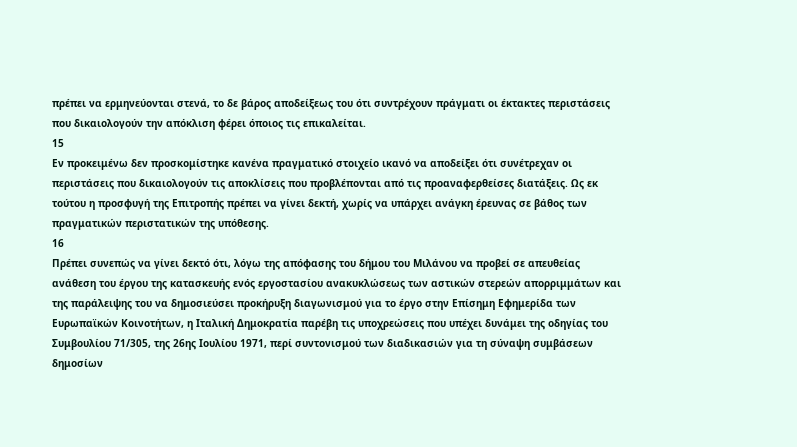πρέπει να ερμηνεύονται στενά, το δε βάρος αποδείξεως του ότι συντρέχουν πράγματι οι έκτακτες περιστάσεις που δικαιολογούν την απόκλιση φέρει όποιος τις επικαλείται.
15
Εν προκειμένω δεν προσκομίστηκε κανένα πραγματικό στοιχείο ικανό να αποδείξει ότι συνέτρεχαν οι περιστάσεις που δικαιολογούν τις αποκλίσεις που προβλέπονται από τις προαναφερθείσες διατάξεις. Ως εκ τούτου η προσφυγή της Επιτροπής πρέπει να γίνει δεκτή, χωρίς να υπάρχει ανάγκη έρευνας σε βάθος των πραγματικών περιστατικών της υπόθεσης.
16
Πρέπει συνεπώς να γίνει δεκτό ότι, λόγω της απόφασης του δήμου του Μιλάνου να προβεί σε απευθείας ανάθεση του έργου της κατασκευής ενός εργοστασίου ανακυκλώσεως των αστικών στερεών απορριμμάτων και της παράλειψης του να δημοσιεύσει προκήρυξη διαγωνισμού για το έργο στην Επίσημη Εφημερίδα των Ευρωπαϊκών Κοινοτήτων, η Ιταλική Δημοκρατία παρέβη τις υποχρεώσεις που υπέχει δυνάμει της οδηγίας του Συμβουλίου 71/305, της 26ης Ιουλίου 1971, περί συντονισμού των διαδικασιών για τη σύναψη συμβάσεων δημοσίων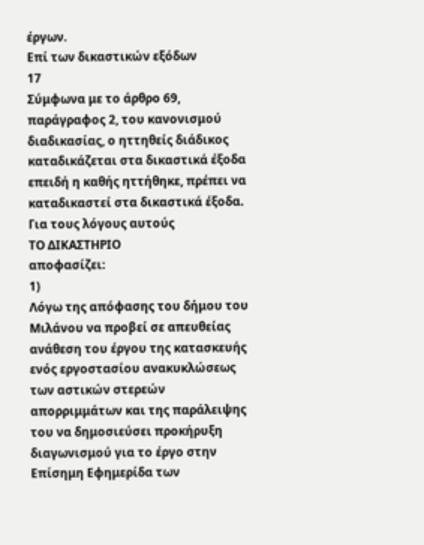έργων.
Επί των δικαστικών εξόδων
17
Σύμφωνα με το άρθρο 69, παράγραφος 2, του κανονισμού διαδικασίας, ο ηττηθείς διάδικος καταδικάζεται στα δικαστικά έξοδα επειδή η καθής ηττήθηκε, πρέπει να καταδικαστεί στα δικαστικά έξοδα.
Για τους λόγους αυτούς
ΤΟ ΔΙΚΑΣΤΗΡΙΟ
αποφασίζει:
1)
Λόγω της απόφασης του δήμου του Μιλάνου να προβεί σε απευθείας ανάθεση του έργου της κατασκευής ενός εργοστασίου ανακυκλώσεως των αστικών στερεών απορριμμάτων και της παράλειψης του να δημοσιεύσει προκήρυξη διαγωνισμού για το έργο στην Επίσημη Εφημερίδα των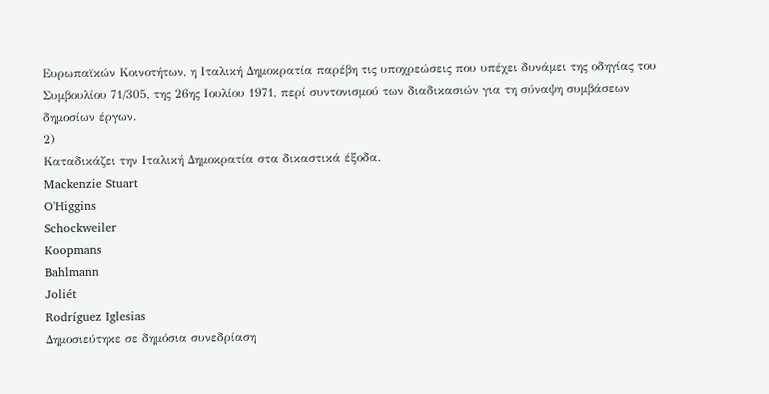Ευρωπαϊκών Κοινοτήτων, η Ιταλική Δημοκρατία παρέβη τις υποχρεώσεις που υπέχει δυνάμει της οδηγίας του Συμβουλίου 71/305, της 26ης Ιουλίου 1971, περί συντονισμού των διαδικασιών για τη σύναψη συμβάσεων δημοσίων έργων.
2)
Καταδικάζει την Ιταλική Δημοκρατία στα δικαστικά έξοδα.
Mackenzie Stuart
O'Higgins
Schockweiler
Koopmans
Bahlmann
Joliét
Rodríguez Iglesias
Δημοσιεύτηκε σε δημόσια συνεδρίαση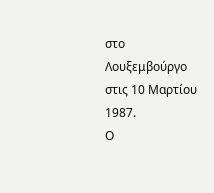στο Λουξεμβούργο στις 10 Μαρτίου 1987.
Ο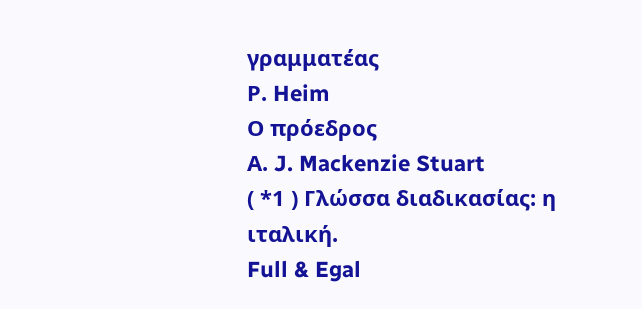γραμματέας
Ρ. Heim
Ο πρόεδρος
Α. J. Mackenzie Stuart
( *1 ) Γλώσσα διαδικασίας: η ιταλική.
Full & Egal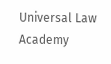Universal Law Academy